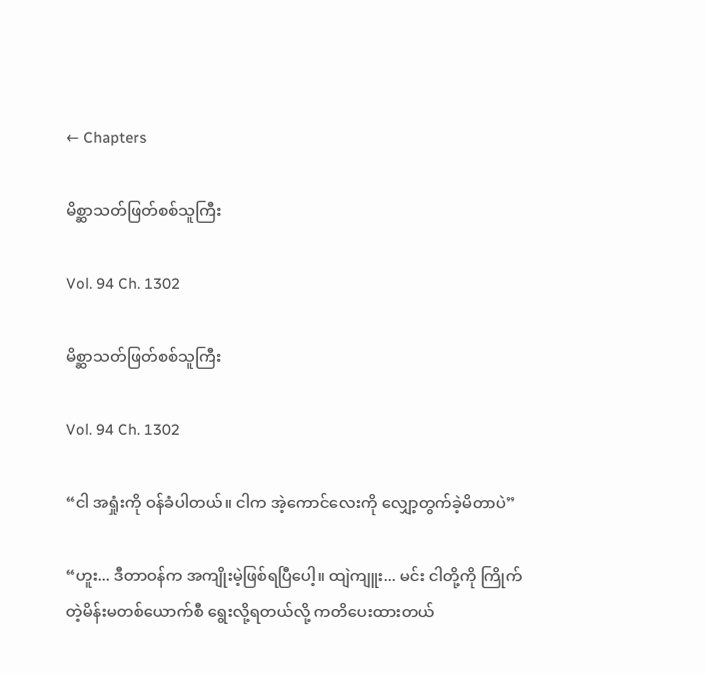← Chapters

မိစ္ဆာသတ်ဖြတ်စစ်သူကြီး

Vol. 94 Ch. 1302

မိစ္ဆာသတ်ဖြတ်စစ်သူကြီး

Vol. 94 Ch. 1302

“ငါ အရှုံးကို ဝန်ခံပါတယ်။ ငါက အဲ့ကောင်လေးကို လျှော့တွက်ခဲ့မိတာပဲ”

“ဟူး... ဒီတာဝန်က အကျိုးမဲ့ဖြစ်ရပြီပေါ့။ ထျဲကျူး... မင်း ငါတို့ကို ကြိုက်တဲ့မိန်းမတစ်ယောက်စီ ‌ရွေးလို့ရတယ်လို့ ကတိပေးထားတယ်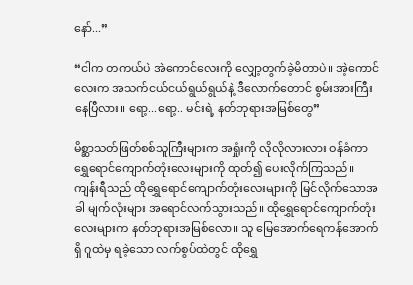နော်...”

“ငါက တကယ်ပဲ အဲကောင်လေးကို လျှော့တွက်ခဲ့မိတာပဲ။ အဲ့ကောင်လေးက အသက်ငယ်ငယ်ရွယ်ရွယ်နဲ့ ဒီလောက်တောင် စွမ်းအားကြီးနေပြီလား။ ရော့...ရော့.. မင်းရဲ့ နတ်ဘုရားအမြစ်တွေ”

မိစ္ဆာသတ်ဖြတ်စစ်သူကြီးများက အရှုံးကို လိုလိုလားလား ဝန်ခံကာ ရွှေရောင်ကျောက်တုံးလေးများကို ထုတ်၍ ပေးလိုက်ကြသည်။ ကျန်းရီသည် ထိုရွှေရောင်ကျောက်တုံးလေးများကို မြင်လိုက်သောအခါ မျက်လုံးများ အရောင်လက်သွားသည်။ ထိုရွှေရောင်ကျောက်တုံးလေးများက နတ်ဘုရားအမြစ်လော။ သူ မြေအောက်ရေကန်အောက်ရှိ ဂူထဲမှ ရခဲ့သော လက်စွပ်ထဲတွင် ထိုရွှေ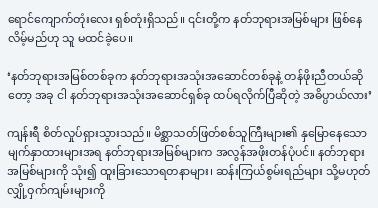ရောင်ကျောက်တုံးလေး ရှစ်တုံးရှိသည်။ ၎င်းတို့က နတ်ဘုရားအမြစ်များ ဖြစ်နေလိမ့်မည်ဟု သူ မထင်ခဲ့ပေ။

‘နတ်ဘုရားအမြစ်တစ်ခုက နတ်ဘုရားအသုံးအဆောင်တစ်ခုနဲ့ တန်ဖိုးညီတယ်ဆိုတော့ အခု ငါ နတ်ဘုရားအသုံးအဆောင်ရှစ်ခု ထပ်ရလိုက်ပြီဆိုတဲ့ အဓိပ္ပာယ်လား’

ကျန်းရီ စိတ်လှုပ်ရှားသွားသည်။ မိစ္ဆာသတ်ဖြတ်စစ်သူကြီးများ၏ နှမြောနေသော မျက်နှာထားများအရ နတ်ဘုရားအမြစ်များက အလွန်အဖိုးတန်ပုံပင်။ နတ်ဘုရားအမြစ်များကို သုံး၍ ထူးခြားသောရတနာများ၊ ဆန်းကြယ်စွမ်းရည်များ သို့မဟုတ် လျှို့ဝှက်ကျမ်းများကို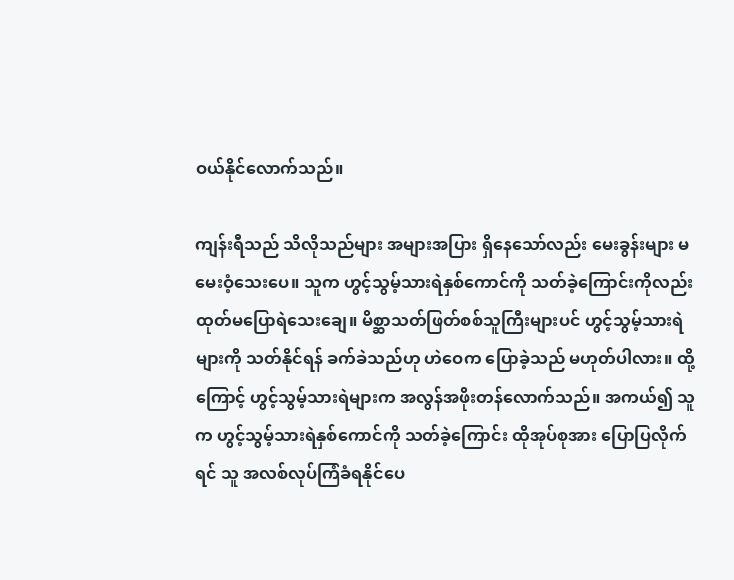ဝယ်နိုင်လောက်သည်။

ကျန်းရီသည် သိလိုသည်များ အများအပြား ရှိနေသော်လည်း မေးခွန်းများ မမေးဝံ့သေးပေ။ သူက ဟွင့်သွမ့်သားရဲနှစ်ကောင်ကို သတ်ခဲ့ကြောင်းကိုလည်း ထုတ်မပြောရဲသေးချေ။ မိစ္ဆာသတ်ဖြတ်စစ်သူကြီးများပင် ဟွင့်သွမ့်သားရဲများကို သတ်နိုင်ရန် ခက်ခဲသည်ဟု ဟဲဝေက ပြောခဲ့သည် မဟုတ်ပါလား။ ထို့ကြောင့် ဟွင့်သွမ့်သားရဲများက အလွန်အဖိုးတန်လောက်သည်။ အကယ်၍ သူက ဟွင့်သွမ့်သားရဲနှစ်ကောင်ကို သတ်ခဲ့ကြောင်း ထိုအုပ်စုအား ပြောပြလိုက်ရင် သူ အလစ်လုပ်ကြံခံရနိုင်ပေ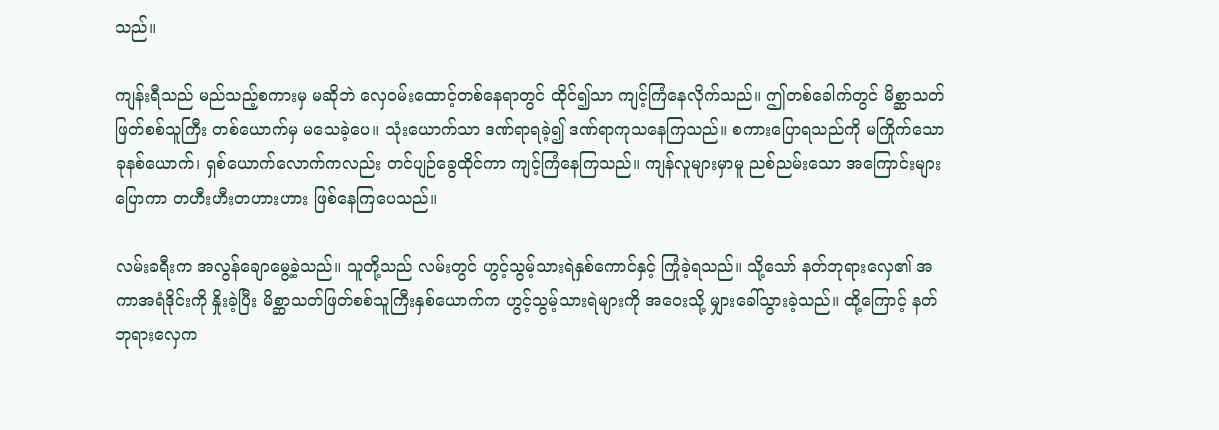သည်။

ကျန်းရီသည် မည်သည့်စကားမှ မဆိုဘဲ လှေဝမ်းထောင့်တစ်နေရာတွင် ထိုင်၍သာ ကျင့်ကြံနေလိုက်သည်။ ဤတစ်ခေါက်တွင် မိစ္ဆာသတ်ဖြတ်စစ်သူကြီး တစ်ယောက်မှ မသေခဲ့ပေ။ သုံးယောက်သာ ဒဏ်ရာရခဲ့၍ ဒဏ်ရာကုသနေကြသည်။ စကားပြောရသည်ကို မကြိုက်သော ခုနစ်ယောက်၊ ရှစ်ယောက်လောက်ကလည်း တင်ပျဉ်ခွေထိုင်ကာ ကျင့်ကြံနေကြသည်။ ကျန်လူများမှာမူ ညစ်ညမ်းသော အကြောင်းများပြောကာ တဟီးဟီးတဟားဟား ဖြစ်နေကြပေသည်။

လမ်းခရီးက အလွန်ချောမွေ့ခဲ့သည်။ သူတို့သည် လမ်းတွင် ဟွင့်သွမ့်သားရဲနှစ်ကောင်နှင့် ကြုံခဲ့ရသည်။ သို့သော် နတ်ဘုရားလှေ၏ အကာအရံဒိုင်းကို နှိုးခဲ့ပြီး မိစ္ဆာသတ်ဖြတ်စစ်သူကြီးနှစ်ယောက်က ဟွင့်သွမ့်သားရဲများကို အဝေးသို့ မျှားခေါ်သွားခဲ့သည်။ ထို့ကြောင့် နတ်ဘုရားလှေက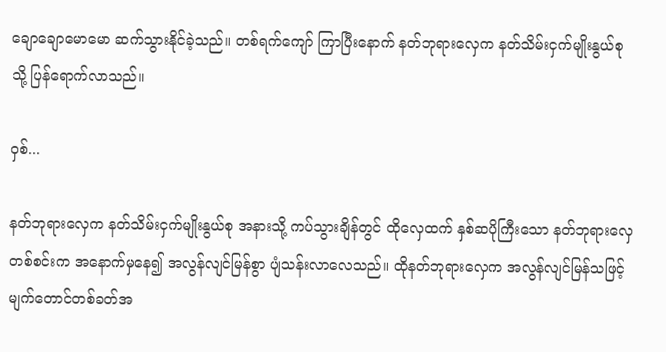ချောချောမောမော ဆက်သွားနိုင်ခဲ့သည်။ တစ်ရက်ကျော် ကြာပြီးနောက် နတ်ဘုရားလှေက နတ်သိမ်းငှက်မျိုးနွယ်စုသို့ ပြန်ရောက်လာသည်။

ဝှစ်...

နတ်ဘုရားလှေက နတ်သိမ်းငှက်မျိုးနွယ်စု အနားသို့ ကပ်သွားချိန်တွင် ထိုလှေထက် နှစ်ဆပိုကြီးသော နတ်ဘုရားလှေတစ်စင်းက အနောက်မှနေ၍ အလွန်လျင်မြန်စွာ ပျံသန်းလာလေသည်။ ထိုနတ်ဘုရားလှေက အလွန်လျင်မြန်သဖြင့် မျက်တောင်တစ်ခတ်အ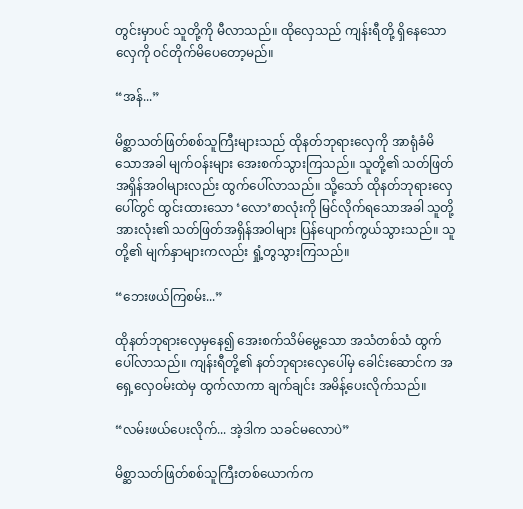တွင်းမှာပင် သူတို့ကို မီလာသည်။ ထိုလှေသည် ကျန်းရီတို့ ရှိနေသော လှေကို ဝင်တိုက်မိပေတော့မည်။

“အန်...”

မိစ္ဆာသတ်ဖြတ်စစ်သူကြီးများသည် ထိုနတ်ဘုရားလှေကို အာရုံခံမိသောအခါ မျက်ဝန်းများ အေးစက်သွားကြသည်။ သူတို့၏ သတ်ဖြတ်အရှိန်အဝါများလည်း ထွက်ပေါ်လာသည်။ သို့သော် ထိုနတ်ဘုရားလှေပေါ်တွင် ထွင်းထားသော ‘လော’စာလုံးကို မြင်လိုက်ရသောအခါ သူတို့အားလုံး၏ သတ်ဖြတ်အရှိန်အဝါများ ပြန်ပျောက်ကွယ်သွားသည်။ သူတို့၏ မျက်နှာများကလည်း ရှုံ့တွသွားကြသည်။

“ဘေးဖယ်ကြစမ်း...”

ထိုနတ်ဘုရားလှေမှနေ၍ အေးစက်သိမ်မွေ့သော အသံတစ်သံ ထွက်ပေါ်လာသည်။ ကျန်းရီတို့၏ နတ်ဘုရားလှေပေါ်မှ ခေါင်းဆောင်က အရှေ့လှေဝမ်းထဲမှ ထွက်လာကာ ချက်ချင်း အမိန့်ပေးလိုက်သည်။

“လမ်းဖယ်‌ပေးလိုက်... အဲ့ဒါက သခင်မလောပဲ”

မိစ္ဆာသတ်ဖြတ်စစ်သူကြီးတစ်ယောက်က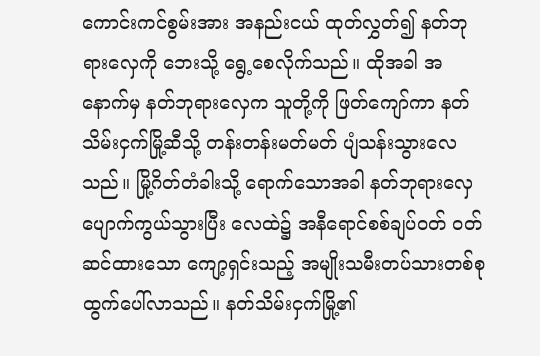ကောင်းကင်စွမ်းအား အနည်းငယ် ထုတ်လွှတ်၍ နတ်ဘုရားလှေကို ဘေးသို့ ရွေ့စေလိုက်သည်။ ထိုအခါ အနောက်မှ နတ်ဘုရားလှေက သူတို့ကို ဖြတ်ကျော်ကာ နတ်သိမ်းငှက်မြို့ဆီသို့ တန်းတန်းမတ်မတ် ပျံသန်းသွားလေသည်။ မြို့ဂိတ်တံခါးသို့ ရောက်သောအခါ နတ်ဘုရားလှေ ပျောက်ကွယ်သွားပြီး လေထဲ၌ အနီရောင်စစ်ချပ်ဝတ် ဝတ်ဆင်ထားသော ကျော့ရှင်းသည့် အမျိုးသမီးတပ်သားတစ်စု ထွက်ပေါ်လာသည်။ နတ်သိမ်းငှက်မြို့၏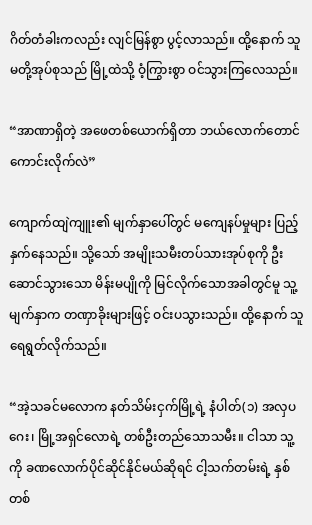ဂိတ်တံခါးကလည်း လျင်မြန်စွာ ပွင့်လာသည်။ ထို့နောက် သူမတို့အုပ်စုသည် မြို့ထဲသို့ ဝံ့ကြွားစွာ ဝင်သွားကြလေသည်။

“အာဏာရှိတဲ့ အဖေတစ်ယောက်ရှိတာ ဘယ်လောက်တောင်ကောင်းလိုက်လဲ”

ကျောက်ထျဲကျူး၏ မျက်နှာပေါ်တွင် မကျေနပ်မှုများ ပြည့်နှက်နေသည်။ သို့သော် အမျိုးသမီးတပ်သားအုပ်စုကို ဦးဆောင်သွားသော မိန်းမပျိုကို မြင်လိုက်သောအခါတွင်မူ သူ့မျက်နှာက တဏှာခိုးများဖြင့် ဝင်းပသွားသည်။ ထို့နောက် သူ ရေရွတ်လိုက်သည်။

“အဲ့သခင်မလောက နတ်သိမ်းငှက်မြို့ရဲ့ နံပါတ်(၁) အလှပဂေး၊ မြို့အရှင်လောရဲ့ တစ်ဦးတည်သောသမီး။ ငါသာ သူ့ကို ခဏလောက်ပိုင်ဆိုင်နိုင်မယ်ဆိုရင် ငါ့သက်တမ်းရဲ့ နှစ်တစ်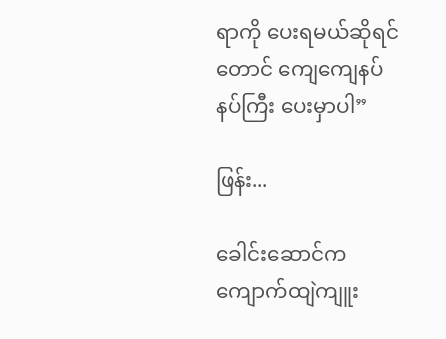ရာကို ပေးရမယ်ဆိုရင်တောင် ကျေကျေနပ်နပ်ကြီး ပေးမှာပါ”

ဖြန်း...

ခေါင်းဆောင်က ကျောက်ထျဲကျူး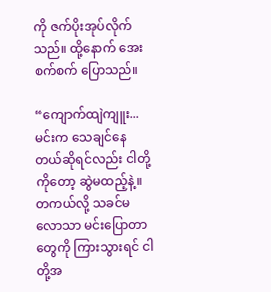ကို ဇက်ပိုးအုပ်လိုက်သည်။ ထို့နောက် အေးစက်စက် ပြောသည်။

“ကျောက်ထျဲကျူး... မင်းက သေချင်နေတယ်ဆိုရင်လည်း ငါတို့ကိုတော့ ဆွဲမထည့်နဲ့။ တကယ်လို့ သခင်မလောသာ မင်းပြောတာတွေကို ကြားသွားရင် ငါတို့အ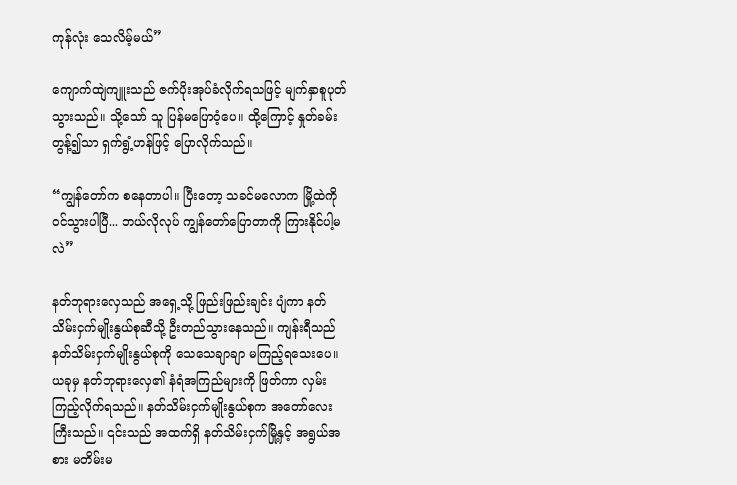ကုန်လုံး သေလိမ့်မယ်”

ကျောက်ထျဲကျူးသည် ဇက်ပိုးအုပ်ခံလိုက်ရသဖြင့် မျက်နှာစူပုတ်သွားသည်။ သို့သော် သူ ပြန်မပြောဝံ့ပေ။ ထို့ကြောင့် နှုတ်ခမ်းတွန့်၍သာ ရှက်ရွံ့ဟန်ဖြင့် ပြောလိုက်သည်။

“ကျွန်တော်က စနေတာပါ။ ပြီးတော့ သခင်မလောက မြို့ထဲကို ဝင်သွားပါပြီ... ဘယ်လိုလုပ် ကျွန်တော်ပြောတာကို ကြားနိုင်ပါ့မလဲ”

နတ်ဘုရားလှေသည် အရှေ့သို့ ဖြည်းဖြည်းချင်း ပျံကာ နတ်သိမ်းငှက်မျိုးနွယ်စုဆီသို့ ဦးတည်သွားနေသည်။ ကျန်းရီသည် နတ်သိမ်းငှက်မျိုးနွယ်စုကို သေသေချာချာ မကြည့်ရသေးပေ။ ယခုမှ နတ်ဘုရားလှေ၏ နံရံအကြည်များကို ဖြတ်ကာ လှမ်းကြည့်လိုက်ရသည်။ နတ်သိမ်းငှက်မျိုးနွယ်စုက အတော်လေးကြီးသည်။ ၎င်းသည် အထက်ရှိ နတ်သိမ်းငှက်မြို့နှင့် အရွယ်အစား မတိမ်းမ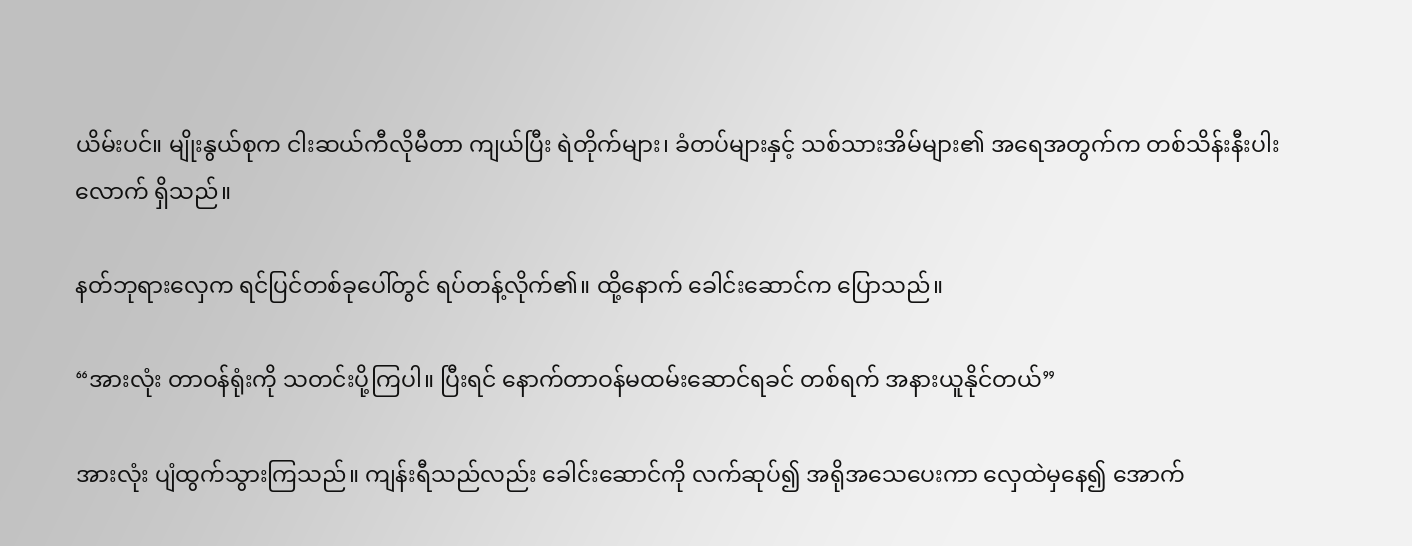ယိမ်းပင်။ မျိုးနွယ်စုက ငါးဆယ်ကီလိုမီတာ ကျယ်ပြီး ရဲတိုက်များ၊ ခံတပ်များနှင့် သစ်သားအိမ်များ၏ အရေအတွက်က တစ်သိန်းနီးပါးလောက် ရှိသည်။

နတ်ဘုရားလှေက ရင်ပြင်တစ်ခုပေါ်တွင် ရပ်တန့်လိုက်၏။ ထို့နောက် ခေါင်းဆောင်က ပြောသည်။

“အားလုံး တာဝန်ရုံးကို သတင်းပို့ကြပါ။ ပြီးရင် နောက်တာဝန်မထမ်းဆောင်ရခင် တစ်ရက် အနားယူနိုင်တယ်”

အားလုံး ပျံထွက်သွားကြသည်။ ကျန်းရီသည်လည်း ခေါင်းဆောင်ကို လက်ဆုပ်၍ အရိုအသေပေးကာ လှေထဲမှနေ၍ အောက်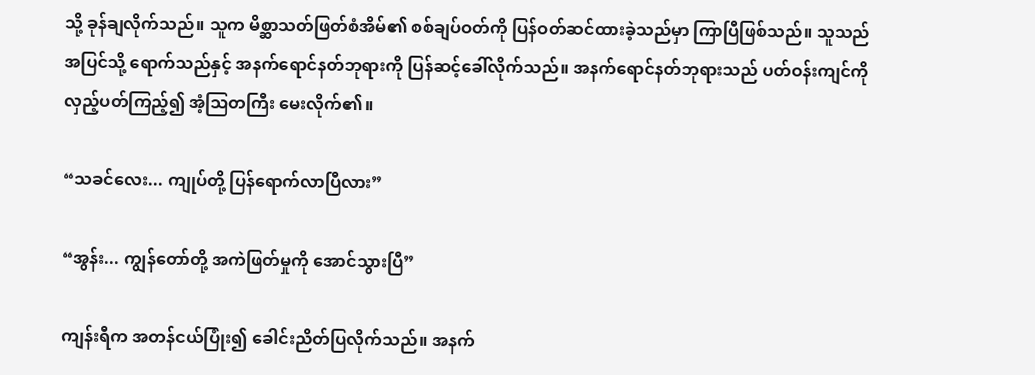သို့ ခုန်ချလိုက်သည်။ သူက မိစ္ဆာသတ်ဖြတ်စံအိမ်၏ စစ်ချပ်ဝတ်ကို ပြန်ဝတ်ဆင်ထားခဲ့သည်မှာ ကြာပြီဖြစ်သည်။ သူသည် အပြင်သို့ ရောက်သည်နှင့် အနက်ရောင်နတ်ဘုရားကို ပြန်ဆင့်ခေါ်လိုက်သည်။ အနက်ရောင်နတ်ဘုရားသည် ပတ်ဝန်းကျင်ကို လှည့်ပတ်ကြည့်၍ အံ့ဩတကြီး မေးလိုက်၏။

“သခင်လေး... ကျုပ်တို့ ပြန်ရောက်လာပြီလား”

“အွန်း... ကျွန်တော်တို့ အကဲဖြတ်မှုကို အောင်သွားပြီ”

ကျန်းရီက အတန်ငယ်ပြုံး၍ ခေါင်းညိတ်ပြလိုက်သည်။ အနက်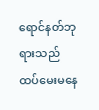ရောင်နတ်ဘုရားသည် ထပ်မေးမနေ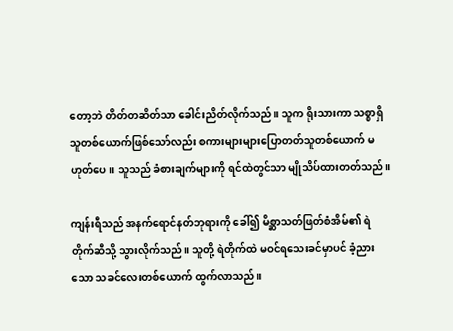တော့ဘဲ တိတ်တဆိတ်သာ ခေါင်းညိတ်လိုက်သည်။ သူက ရိုးသားကာ သစ္စာရှိသူတစ်ယောက်ဖြစ်သော်လည်း စကားများများပြောတတ်သူတစ်ယောက် မဟုတ်ပေ။ သူသည် ခံစားချက်များကို ရင်ထဲတွင်သာ မျိုသိပ်ထားတတ်သည်။

ကျန်းရီသည် အနက်ရောင်နတ်ဘုရားကို ခေါ်၍ မိစ္ဆာသတ်ဖြတ်စံအိမ်၏ ရဲတိုက်ဆီသို့ သွားလိုက်သည်။ သူတို့ ရဲတိုက်ထဲ မဝင်ရသေးခင်မှာပင် ခံ့ညားသော သခင်လေးတစ်ယောက် ထွက်လာသည်။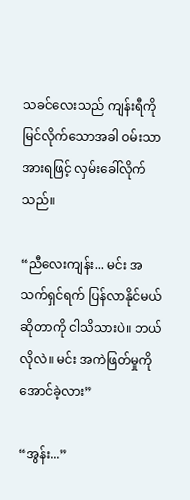သခင်လေးသည် ကျန်းရီကို မြင်လိုက်သောအခါ ဝမ်းသာအားရဖြင့် လှမ်းခေါ်လိုက်သည်။

“ညီလေးကျန်း... မင်း အသက်ရှင်ရက် ပြန်လာနိုင်မယ်ဆိုတာကို ငါသိသားပဲ။ ဘယ်လိုလဲ။ မင်း အကဲဖြတ်မှုကို အောင်ခဲ့လား”

“အွန်း...”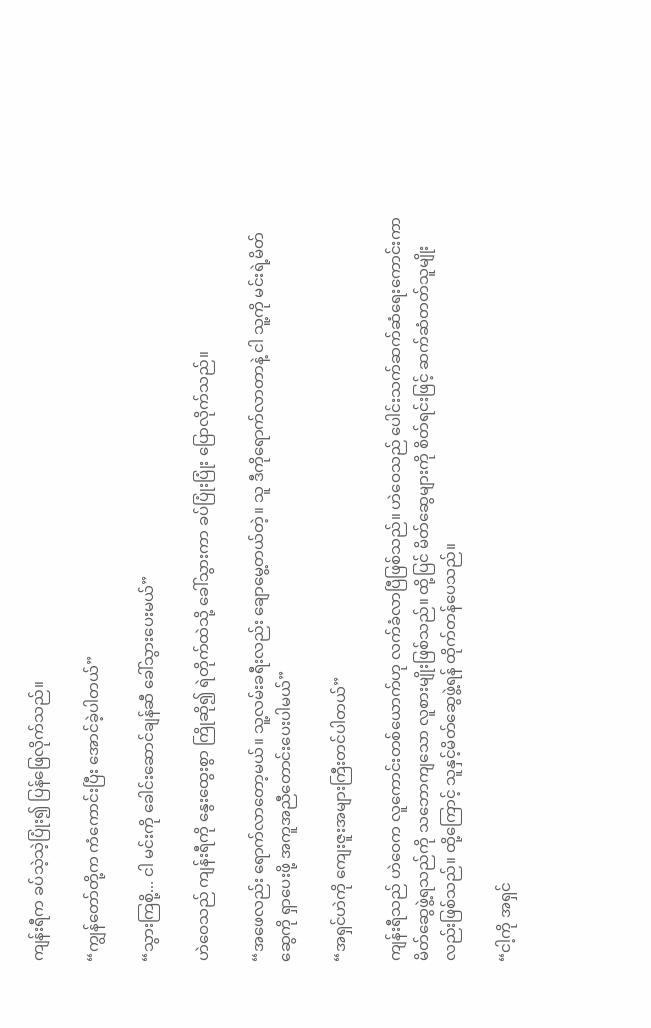ကျန်းရီက ခပ်သဲ့သဲ့ပြုံး၍ ပြန်ဖြေလိုက်သည်။

“ကျွန်တော်တို့က ကံကောင်းပြီး အောင်ခဲ့ပါတယ်”

“သွားကြစို့... ငါ မင်းကို ခေါင်းဆောင်ချန်ဆီ ခေါ်သွားပေးမယ်”

ဟဲဝေသည် ကျန်းရီကို နွေးထွေးစွာ ကြိုဆို၍ ရဲတိုက်ထဲသို့ ခေါ်သွားကာ ခပ်ပြုံးပြုံး ပြောလိုက်သည်။

“အဖေလည်း ရောက်လာတော့မယ်။ သူ့လမ်းခရီးလည်း ချောမွေ့တယ်တဲ့။ သူ ဒီကိုရောက်လာတာနဲ့ ငါ သူ့ကို မင်းရဲ့မိတ်ဆွေကို ရှာပေးဖို့ အကူအညီတောင်းပေးပါမယ်”

“အရှင်ဟဲကို ကျေးဇူးအများကြီးတင်ပါတယ်”

ကျန်းရီသည် ဟဲဝေက လူကောင်းတစ်ယောက်ဟု လက်ခံလာပြီဖြစ်သည်။ ဟဲဝေသည် ပေါင်းသက်ဆက်ဆံရေးကောင်းကာ မိတ်ဆွေဖွဲ့ရသည်ကို သဘောကျသော လူစားမျိုးဖြစ်သည်။ ထို့ပြင် မိတ်ဆွေများကို စိတ်ရင်းဖြင့် ဆက်ဆံတတ်သူမျိုးလည်းဖြစ်သည်။ ထို့ကြောင့် သူနှင့်မိတ်ဆွေဖွဲ့ရန် ထိုက်တန်ပေသည်။

“ငါ့ကို အရှင်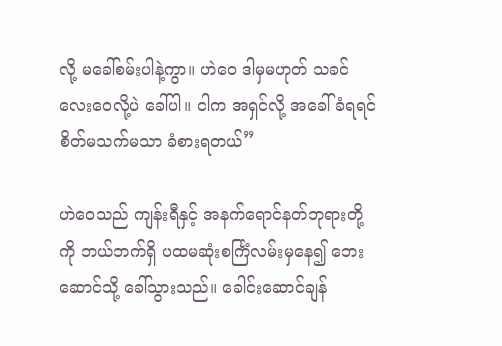လို့ မခေါ်စမ်းပါနဲ့ကွာ။ ဟဲဝေ ဒါမှမဟုတ် သခင်လေးဝေလို့ပဲ ခေါ်ပါ။ ငါက အရှင်လို့ အခေါ်ခံရရင် စိတ်မသက်မသာ ခံစားရတယ်”

ဟဲဝေသည် ကျန်းရီနှင့် အနက်ရောင်နတ်ဘုရားတို့ကို ဘယ်ဘက်ရှိ ပထမဆုံးစင်္ကြံလမ်းမှနေ၍ ဘေးဆောင်သို့ ခေါ်သွားသည်။ ခေါင်းဆောင်ချန်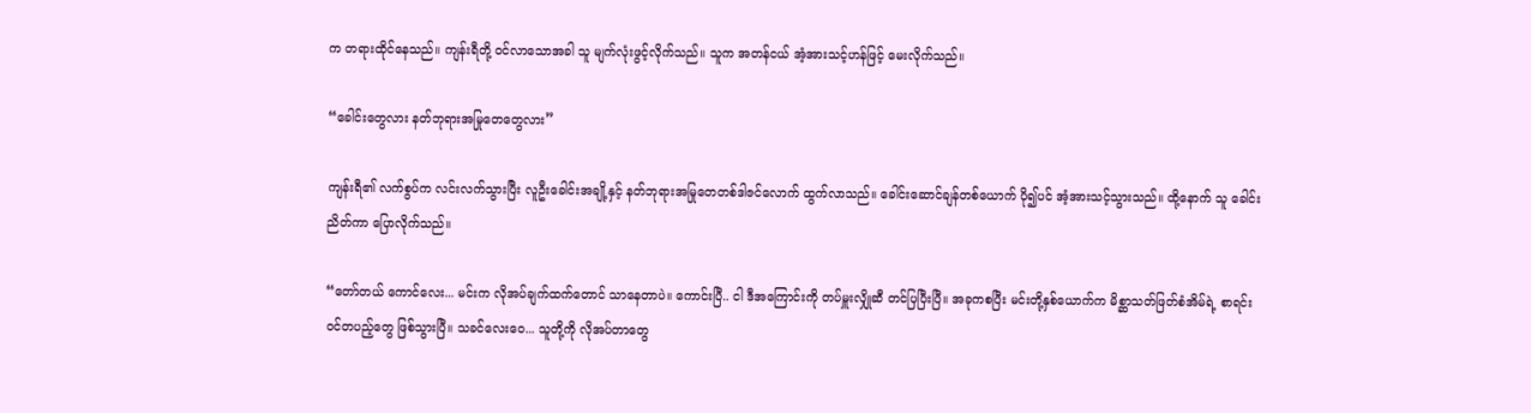က တရားထိုင်နေသည်။ ကျန်းရီတို့ ဝင်လာသောအခါ သူ မျက်လုံးဖွင့်လိုက်သည်။ သူက အတန်ငယ် အံ့အားသင့်ဟန်ဖြင့် မေးလိုက်သည်။

“ခေါင်းတွေလား နတ်ဘုရားအမြုတေတွေလား”

ကျန်းရီ၏ လက်စွပ်က လင်းလက်သွားပြီး လူဦးခေါင်းအချို့နှင့် နတ်ဘုရားအမြုတေတစ်ဒါဇင်လောက် ထွက်လာသည်။ ခေါင်းဆောင်ချန်တစ်ယောက် ပို၍ပင် အံ့အားသင့်သွားသည်။ ထို့နောက် သူ ခေါင်းညိတ်ကာ ပြောလိုက်သည်။

“တော်တယ် ကောင်လေး... မင်းက လိုအပ်ချက်ထက်တောင် သာနေတာပဲ။ ကောင်းပြီ.. ငါ ဒီအကြောင်းကို တပ်မှူးလျှိုဆီ တင်ပြပြီးပြီ။ အခုကစပြီး မင်းတို့နှစ်ယောက်က မိစ္ဆာသတ်ဖြတ်စံအိမ်ရဲ့ စာရင်းဝင်တပည့်တွေ ဖြစ်သွားပြီ။ သခင်လေးဝေ... သူတို့ကို လိုအပ်တာတွေ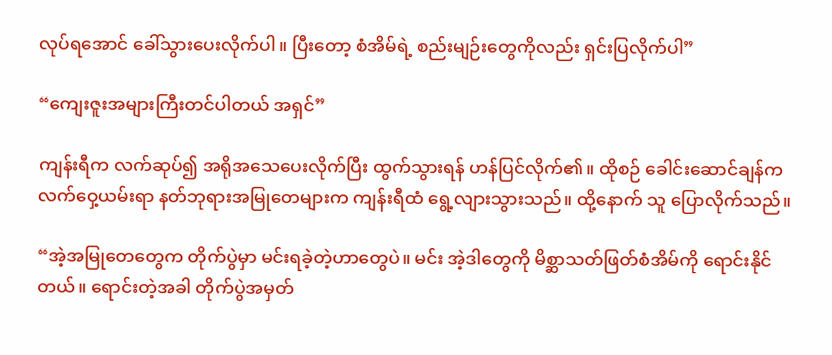လုပ်ရအောင် ခေါ်သွားပေးလိုက်ပါ။ ပြီးတော့ စံအိမ်ရဲ့ စည်းမျဉ်းတွေကိုလည်း ရှင်းပြလိုက်ပါ”

“ကျေးဇူးအများကြီးတင်ပါတယ် အရှင်”

ကျန်းရီက လက်ဆုပ်၍ အရိုအသေပေးလိုက်ပြီး ထွက်သွားရန် ဟန်ပြင်လိုက်၏။ ထိုစဉ် ခေါင်းဆောင်ချန်က လက်ဝှေ့ယမ်းရာ နတ်ဘုရားအမြုတေများက ကျန်းရီထံ ရွေ့လျားသွားသည်။ ထို့နောက် သူ ပြောလိုက်သည်။

“အဲ့အမြုတေတွေက တိုက်ပွဲမှာ မင်းရခဲ့တဲ့ဟာတွေပဲ။ မင်း အဲ့ဒါတွေကို မိစ္ဆာသတ်ဖြတ်စံအိမ်ကို ရောင်းနိုင်တယ်။ ရောင်းတဲ့အခါ တိုက်ပွဲအမှတ်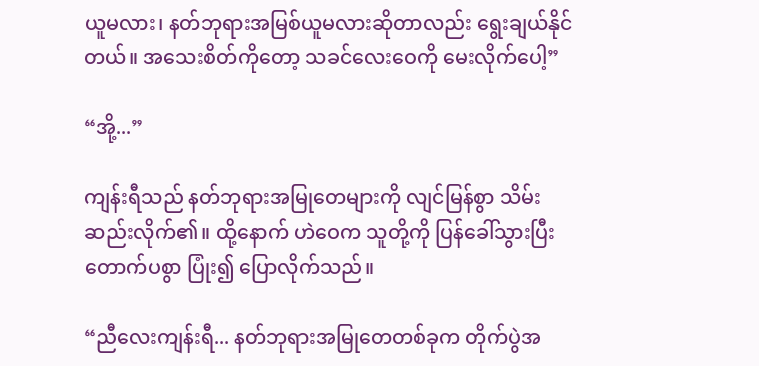ယူမလား၊ နတ်ဘုရားအမြစ်ယူမလားဆိုတာလည်း ရွေးချယ်နိုင်တယ်။ အသေးစိတ်ကိုတော့ သခင်လေးဝေကို မေးလိုက်ပေါ့”

“အို့...”

ကျန်းရီသည် နတ်ဘုရားအမြုတေများကို လျင်မြန်စွာ သိမ်းဆည်းလိုက်၏။ ထို့နောက် ဟဲဝေက သူတို့ကို ပြန်ခေါ်သွားပြီး တောက်ပစွာ ပြုံး၍ ပြောလိုက်သည်။

“ညီလေးကျန်းရီ... နတ်ဘုရားအမြုတေတစ်ခုက တိုက်ပွဲအ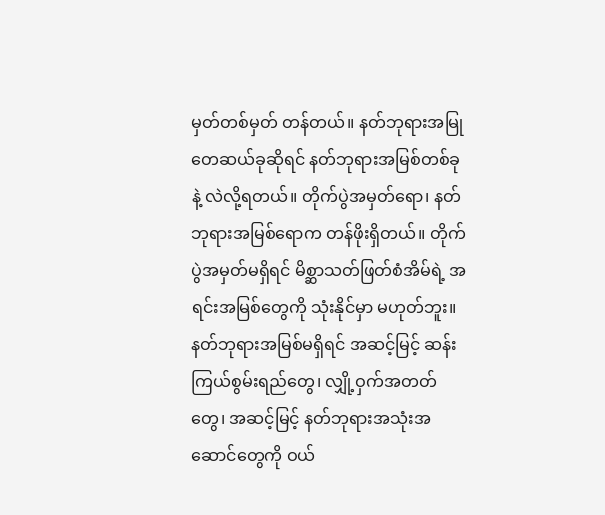မှတ်တစ်မှတ် တန်တယ်။ နတ်ဘုရားအမြုတေဆယ်ခုဆိုရင် နတ်ဘုရားအမြစ်တစ်ခုနဲ့ လဲလို့ရတယ်။ တိုက်ပွဲအမှတ်ရော၊ နတ်ဘုရားအမြစ်ရောက တန်ဖိုးရှိတယ်။ တိုက်ပွဲအမှတ်မရှိရင် မိစ္ဆာသတ်ဖြတ်စံအိမ်ရဲ့ အရင်းအမြစ်တွေကို သုံးနိုင်မှာ မဟုတ်ဘူး။ နတ်ဘုရားအမြစ်မရှိရင် အဆင့်မြင့် ဆန်းကြယ်စွမ်းရည်တွေ၊ လျှို့ဝှက်အတတ်တွေ၊ အဆင့်မြင့် နတ်ဘုရားအသုံးအဆောင်တွေကို ဝယ်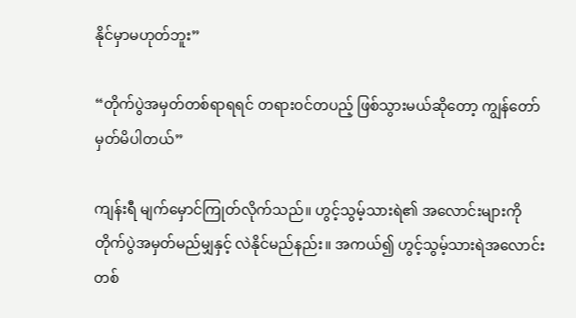နိုင်မှာမဟုတ်ဘူး”

“တိုက်ပွဲအမှတ်တစ်ရာရရင် တရားဝင်တပည့် ဖြစ်သွားမယ်ဆိုတော့ ကျွန်တော် မှတ်မိပါတယ်”

ကျန်းရီ မျက်မှောင်ကြုတ်လိုက်သည်။ ဟွင့်သွမ့်သားရဲ၏ အလောင်းများကို တိုက်ပွဲအမှတ်မည်မျှနှင့် လဲနိုင်မည်နည်း။ အကယ်၍ ဟွင့်သွမ့်သားရဲအလောင်းတစ်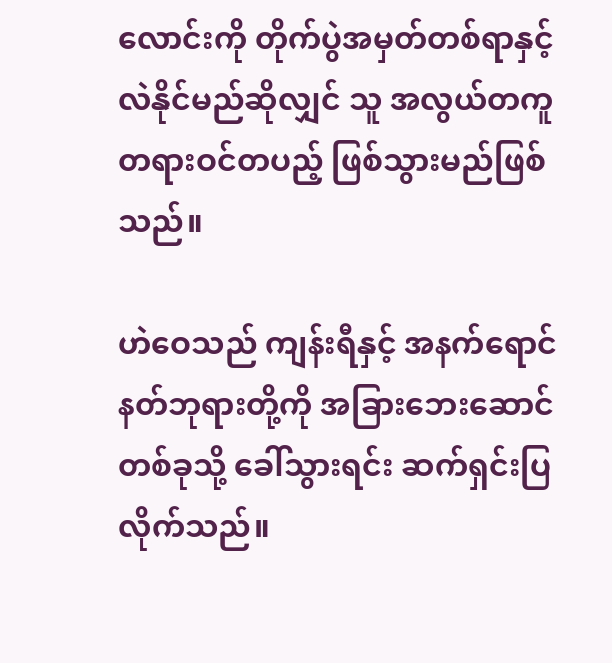လောင်းကို တိုက်ပွဲအမှတ်တစ်ရာနှင့် လဲနိုင်မည်ဆိုလျှင် သူ အလွယ်တကူ တရားဝင်တပည့် ဖြစ်သွားမည်ဖြစ်သည်။

ဟဲဝေသည် ကျန်းရီနှင့် အနက်ရောင်နတ်ဘုရားတို့ကို အခြားဘေး‌ဆောင်တစ်ခုသို့ ခေါ်သွားရင်း ဆက်ရှင်းပြလိုက်သည်။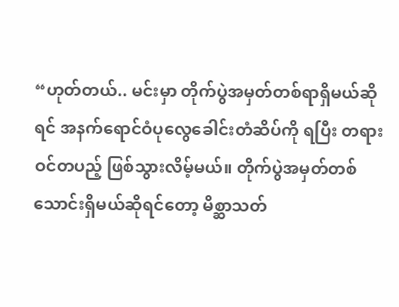“ဟုတ်တယ်.. မင်းမှာ တိုက်ပွဲအမှတ်တစ်ရာရှိမယ်ဆိုရင် အနက်ရောင်ဝံပုလွေခေါင်းတံဆိပ်ကို ရပြီး တရားဝင်တပည့် ဖြစ်သွားလိမ့်မယ်။ တိုက်ပွဲအမှတ်တစ်သောင်းရှိမယ်ဆိုရင်တော့ မိစ္ဆာသတ်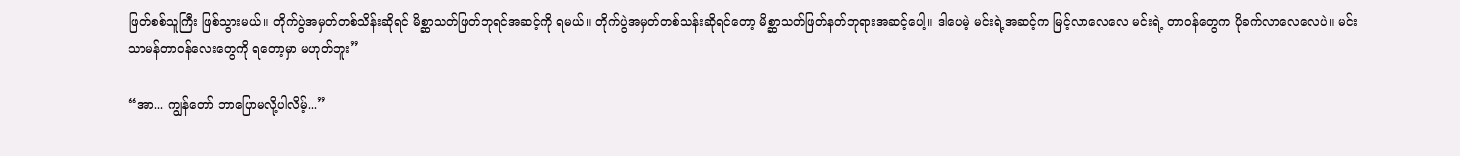ဖြတ်စစ်သူကြီး ဖြစ်သွားမယ်။ တိုက်ပွဲအမှတ်တစ်သိန်းဆိုရင် မိစ္ဆာသတ်ဖြတ်ဘုရင်အဆင့်ကို ရမယ်။ တိုက်ပွဲအမှတ်တစ်သန်းဆိုရင်တော့ မိစ္ဆာသတ်ဖြတ်နတ်ဘုရားအဆင့်ပေါ့။ ဒါပေမဲ့ မင်းရဲ့အဆင့်က မြင့်လာလေလေ မင်းရဲ့ တာဝန်တွေက ပိုခက်လာလေလေပဲ။ မင်း သာမန်တာဝန်လေးတွေကို ရတော့မှာ မဟုတ်ဘူး”

“အာ... ကျွန်တော် ဘာပြောမလို့ပါလိမ့်...”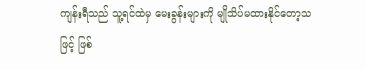ကျန်းရီသည် သူ့ရင်ထဲမှ မေးခွန်းများကို မျိုသိပ်မထားနိုင်တော့သဖြင့် ဖြစ်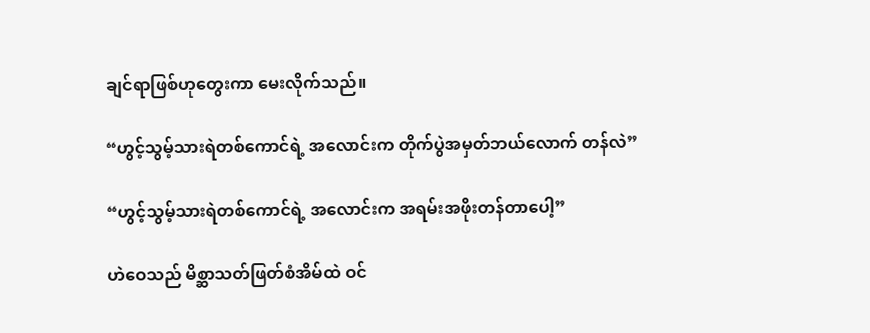ချင်ရာဖြစ်ဟုတွေးကာ မေးလိုက်သည်။

“ဟွင့်သွမ့်သားရဲတစ်ကောင်ရဲ့ အလောင်းက တိုက်ပွဲအမှတ်ဘယ်လောက် တန်လဲ”

“ဟွင့်သွမ့်သားရဲတစ်ကောင်ရဲ့ အလောင်းက အရမ်းအဖိုးတန်တာပေါ့”

ဟဲဝေသည် မိစ္ဆာသတ်ဖြတ်စံအိမ်ထဲ ဝင်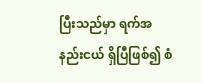ပြီးသည်မှာ ရက်အနည်းငယ် ရှိပြီဖြစ်၍ စံ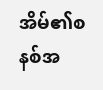အိမ်၏စနစ်အ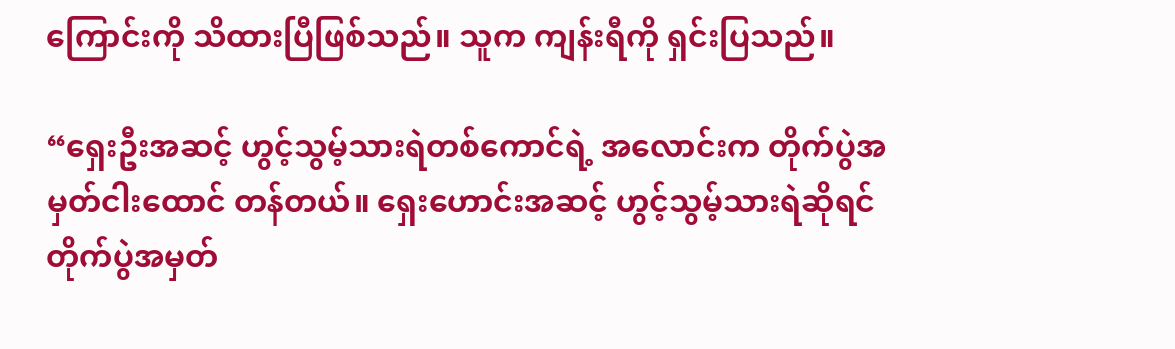ကြောင်းကို သိထားပြီဖြစ်သည်။ သူက ကျန်းရီကို ရှင်းပြသည်။

“ရှေးဦးအဆင့် ဟွင့်သွမ့်သားရဲတစ်ကောင်ရဲ့ အလောင်းက တိုက်ပွဲအမှတ်ငါးထောင် တန်တယ်။ ရှေးဟောင်းအဆင့် ဟွင့်သွမ့်သားရဲဆိုရင် တိုက်ပွဲအမှတ်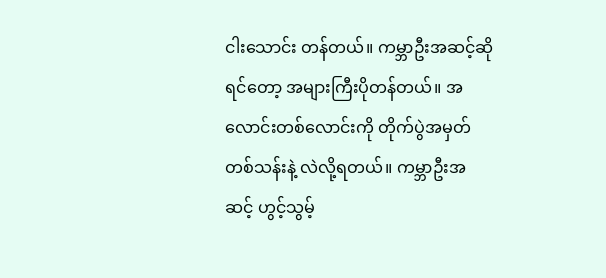ငါးသောင်း တန်တယ်။ ကမ္ဘာဦးအဆင့်ဆိုရင်တော့ အများကြီးပိုတန်တယ်။ အလောင်းတစ်လောင်းကို တိုက်ပွဲအမှတ်တစ်သန်းနဲ့ လဲလို့ရတယ်။ ကမ္ဘာဦးအဆင့် ဟွင့်သွမ့်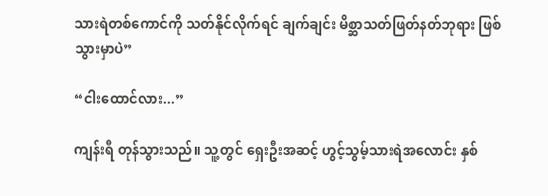သားရဲတစ်ကောင်ကို သတ်နိုင်လိုက်ရင် ချက်ချင်း မိစ္ဆာသတ်ဖြတ်နတ်ဘုရား ဖြစ်သွားမှာပဲ”

“ငါးထောင်လား...”

ကျန်းရီ တုန်သွားသည်။ သူ့တွင် ရှေးဦးအဆင့် ဟွင့်သွမ့်သားရဲအလောင်း နှစ်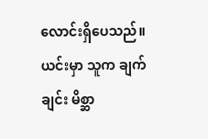လောင်းရှိပေသည်။ ယင်းမှာ သူက ချက်ချင်း မိစ္ဆာ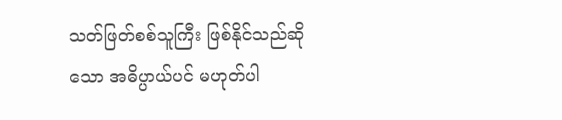သတ်ဖြတ်စစ်သူကြီး ဖြစ်နိုင်သည်ဆိုသော အဓိပ္ပာယ်ပင် မဟုတ်ပါ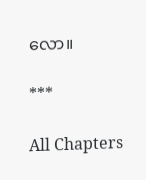လော။

***

All Chapters